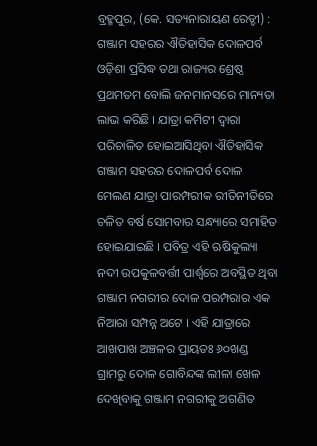ବ୍ରହ୍ମପୁର, (କେ. ସତ୍ୟନାରାୟଣ ରେଡ୍ଡୀ) : ଗଞ୍ଜାମ ସହରର ଐତିହାସିକ ଦୋଳପର୍ବ ଓଡ଼ିଶା ପ୍ରସିଦ୍ଧ ତଥା ରାଜ୍ୟର ଶ୍ରେଷ୍ଠ ପ୍ରଥମତମ ବୋଲି ଜନମାନସରେ ମାନ୍ୟତା ଲାଭ କରିଛି । ଯାତ୍ରା କମିଟୀ ଦ୍ଵାରା ପରିଚାଳିତ ହୋଇଆସିଥିବା ଐତିହାସିକ ଗଞ୍ଜାମ ସହରର ଦୋଳପର୍ବ ଦୋଳ ମେଲଣ ଯାତ୍ରା ପାରମ୍ପରୀକ ରୀତିନୀତିରେ ଚଳିତ ବର୍ଷ ସୋମବାର ସନ୍ଧ୍ୟାରେ ସମାହିତ ହୋଇଯାଇଛି । ପବିତ୍ର ଏହି ଋଷିକୁଲ୍ୟା ନଦୀ ଉପକୁଳବର୍ତ୍ତୀ ପାର୍ଶ୍ଵରେ ଅବସ୍ଥିତ ଥିବା ଗଞ୍ଜାମ ନଗରୀର ଦୋଳ ପରମ୍ପରାର ଏକ ନିଆରା ସମ୍ପନ୍ନ ଅଟେ । ଏହି ଯାତ୍ରାରେ ଆଖପାଖ ଅଞ୍ଚଳର ପ୍ରାୟତଃ ୬୦ଖଣ୍ଡ ଗ୍ରାମରୁ ଦୋଳ ଗୋବିନ୍ଦଙ୍କ ଲୀଳା ଖେଳ ଦେଖିବାକୁ ଗଞ୍ଜାମ ନଗରୀକୁ ଅଗଣିତ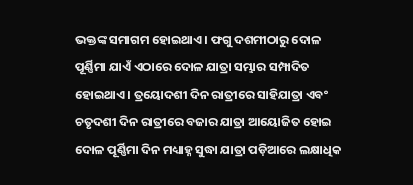ଭକ୍ତଙ୍କ ସମାଗମ ହୋଇଥାଏ । ଫଗୁ ଦଶମୀଠାରୁ ଦୋଳ ପୂର୍ଣ୍ଣିମା ଯାଏଁ ଏଠାରେ ଦୋଳ ଯାତ୍ରା ସମ୍ଭାର ସମ୍ପାଦିତ ହୋଇଥାଏ । ତ୍ରୟୋଦଶୀ ଦିନ ରାତ୍ରୀରେ ସାହିଯାତ୍ରା ଏବଂ ଚତୃଦଶୀ ଦିନ ରାତ୍ରୀରେ ବଜାର ଯାତ୍ରା ଆୟୋଜିତ ହୋଇ ଦୋଳ ପୂର୍ଣ୍ଣିମା ଦିନ ମଧ୍ୟାହ୍ନ ସୁଦ୍ଧା ଯାତ୍ରା ପଡ଼ିଆରେ ଲକ୍ଷାଧିକ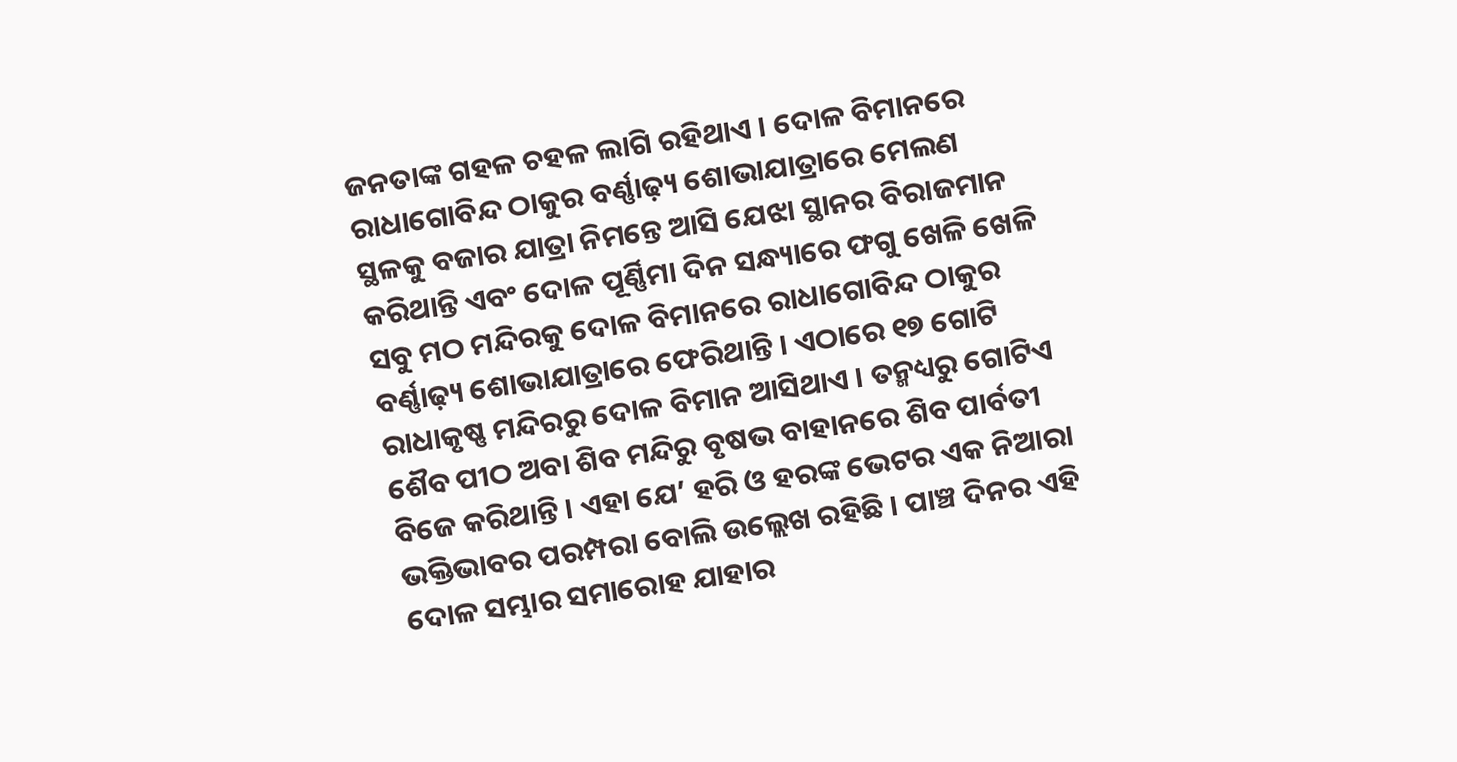ଜନତାଙ୍କ ଗହଳ ଚହଳ ଲାଗି ରହିଥାଏ । ଦୋଳ ବିମାନରେ ରାଧାଗୋବିନ୍ଦ ଠାକୁର ବର୍ଣ୍ଣାଢ଼୍ୟ ଶୋଭାଯାତ୍ରାରେ ମେଲଣ ସ୍ଥଳକୁ ବଜାର ଯାତ୍ରା ନିମନ୍ତେ ଆସି ଯେଝା ସ୍ଥାନର ବିରାଜମାନ କରିଥାନ୍ତି ଏବଂ ଦୋଳ ପୂର୍ଣ୍ଣିମା ଦିନ ସନ୍ଧ୍ୟାରେ ଫଗୁ ଖେଳି ଖେଳି ସବୁ ମଠ ମନ୍ଦିରକୁ ଦୋଳ ବିମାନରେ ରାଧାଗୋବିନ୍ଦ ଠାକୁର ବର୍ଣ୍ଣାଢ଼୍ୟ ଶୋଭାଯାତ୍ରାରେ ଫେରିଥାନ୍ତି । ଏଠାରେ ୧୭ ଗୋଟି ରାଧାକୃଷ୍ଣ ମନ୍ଦିରରୁ ଦୋଳ ବିମାନ ଆସିଥାଏ । ତନ୍ମଧ୍ୟରୁ ଗୋଟିଏ ଶୈବ ପୀଠ ଅବା ଶିବ ମନ୍ଦିରୁ ବୃଷଭ ବାହାନରେ ଶିବ ପାର୍ବତୀ ବିଜେ କରିଥାନ୍ତି । ଏହା ଯେ’ ହରି ଓ ହରଙ୍କ ଭେଟର ଏକ ନିଆରା ଭକ୍ତିଭାବର ପରମ୍ପରା ବୋଲି ଉଲ୍ଲେଖ ରହିଛି । ପାଞ୍ଚ ଦିନର ଏହି ଦୋଳ ସମ୍ଭାର ସମାରୋହ ଯାହାର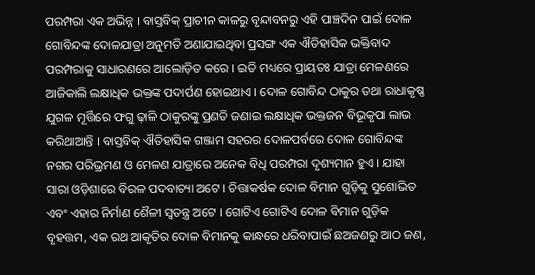ପରମ୍ପରା ଏକ ଅଭିନ୍ନ । ବାସ୍ତବିକ୍ ପ୍ରାଚୀନ କାଳରୁ ବୃନ୍ଦାବନରୁ ଏହି ପାଞ୍ଚଦିନ ପାଇଁ ଦୋଳ ଗୋବିନ୍ଦଙ୍କ ଦୋଳଯାତ୍ରା ଅନୁମତି ଅଣାଯାଇଥିବା ପ୍ରସଙ୍ଗ ଏକ ଐତିହାସିକ ଭକ୍ତିବାଦ ପରମ୍ପରାକୁ ସାଧାରଣରେ ଆଲୋଡ଼ିତ କରେ । ଇତି ମଧ୍ୟରେ ପ୍ରାୟତଃ ଯାତ୍ରା ମେଳଣରେ ଆଜିକାଲି ଲକ୍ଷାଧିକ ଭକ୍ତଙ୍କ ପଦାର୍ପଣ ହୋଇଥାଏ । ଦୋଳ ଗୋବିନ୍ଦ ଠାକୁର ତଥା ରାଧାକୃଷ୍ଣ ଯୁଗଳ ମୂର୍ତ୍ତିରେ ଫଗୁ ଢ଼ାଳି ଠାକୁରଙ୍କୁ ପ୍ରଣତି ଜଣାଇ ଲକ୍ଷାଧିକ ଭକ୍ତଜନ ବିଭୂକୃପା ଲାଭ କରିଥାଆନ୍ତି । ବାସ୍ତବିକ୍ ଐତିହାସିକ ଗଞ୍ଜାମ ସହରର ଦୋଳପର୍ବରେ ଦୋଳ ଗୋବିନ୍ଦଙ୍କ ନଗର ପରିଭ୍ରମଣ ଓ ମେଳଣ ଯାତ୍ରାରେ ଅନେକ ବିଧି ପରମ୍ପରା ଦୃଶ୍ୟମାନ ହୁଏ । ଯାହା ସାରା ଓଡ଼ିଶାରେ ବିରଳ ପଦବାଚ୍ୟା ଅଟେ । ଚିତ୍ତାକର୍ଷକ ଦୋଳ ବିମାନ ଗୁଡ଼ିକୁ ସୁଶୋଭିତ ଏବଂ ଏହାର ନିର୍ମାଣ ଶୈଳୀ ସ୍ଵତନ୍ତ୍ର ଅଟେ । ଗୋଟିଏ ଗୋଟିଏ ଦୋଳ ବିମାନ ଗୁଡ଼ିକ ବୃହତ୍ତମ, ଏକ ରଥ ଆକୃତିର ଦୋଳ ବିମାନକୁ କାନ୍ଧରେ ଧରିବାପାଇଁ ଛଅଜଣରୁ ଆଠ ଜଣ,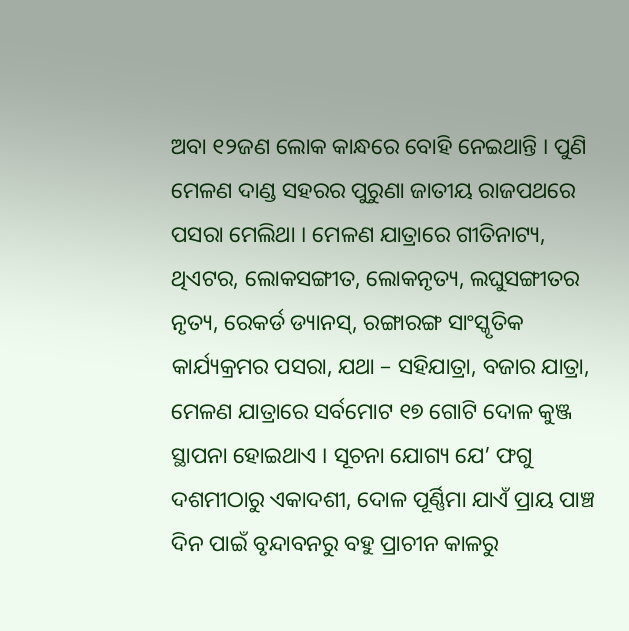ଅବା ୧୨ଜଣ ଲୋକ କାନ୍ଧରେ ବୋହି ନେଇଥାନ୍ତି । ପୁଣି ମେଳଣ ଦାଣ୍ଡ ସହରର ପୁରୁଣା ଜାତୀୟ ରାଜପଥରେ ପସରା ମେଲିଥା । ମେଳଣ ଯାତ୍ରାରେ ଗୀତିନାଟ୍ୟ, ଥିଏଟର, ଲୋକସଙ୍ଗୀତ, ଲୋକନୃତ୍ୟ, ଲଘୁସଙ୍ଗୀତର ନୃତ୍ୟ, ରେକର୍ଡ ଡ୍ୟାନସ୍, ରଙ୍ଗାରଙ୍ଗ ସାଂସ୍କୃତିକ କାର୍ଯ୍ୟକ୍ରମର ପସରା, ଯଥା – ସହିଯାତ୍ରା, ବଜାର ଯାତ୍ରା, ମେଳଣ ଯାତ୍ରାରେ ସର୍ବମୋଟ ୧୭ ଗୋଟି ଦୋଳ କୁଞ୍ଜ ସ୍ଥାପନା ହୋଇଥାଏ । ସୂଚନା ଯୋଗ୍ୟ ଯେ’ ଫଗୁ ଦଶମୀଠାରୁ ଏକାଦଶୀ, ଦୋଳ ପୂର୍ଣ୍ଣିମା ଯାଏଁ ପ୍ରାୟ ପାଞ୍ଚ ଦିନ ପାଇଁ ବୃନ୍ଦାବନରୁ ବହୁ ପ୍ରାଚୀନ କାଳରୁ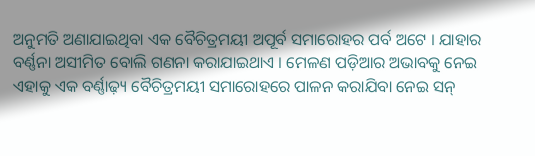ଅନୁମତି ଅଣାଯାଇଥିବା ଏକ ବୈଚିତ୍ରମୟୀ ଅପୂର୍ବ ସମାରୋହର ପର୍ବ ଅଟେ । ଯାହାର ବର୍ଣ୍ଣନା ଅସୀମିତ ବୋଲି ଗଣନା କରାଯାଇଥାଏ । ମେଳଣ ପଡ଼ିଆର ଅଭାବକୁ ନେଇ ଏହାକୁ ଏକ ବର୍ଣ୍ଣାଢ଼୍ୟ ବୈଚିତ୍ରମୟୀ ସମାରୋହରେ ପାଳନ କରାଯିବା ନେଇ ସନ୍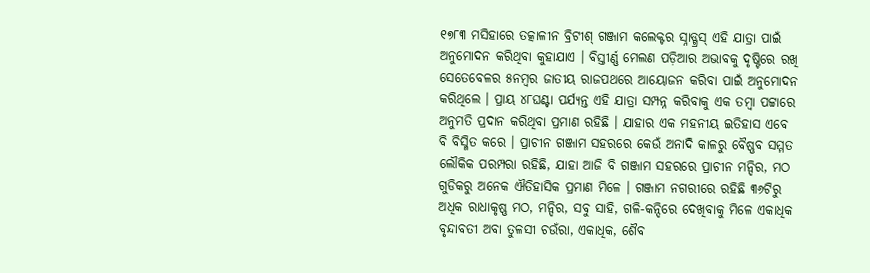୧୭୮୩ ମସିହାରେ ତତ୍କାଳୀନ ବ୍ରିଟୀଶ୍ ଗଞ୍ଜାମ କଲେକ୍ଟର ସ୍ନାଡ୍ଗ୍ରସ୍ ଏହି ଯାତ୍ରା ପାଇଁ ଅନୁମୋଦନ କରିଥିବା କୁହାଯାଏ । ବିସ୍ତୀର୍ଣ୍ଣ ମେଲଣ ପଡ଼ିଆର ଅଭାବକୁ ଦୃଷ୍ଟିରେ ରଖି ସେତେବେଳର ୫ନମ୍ୱର ଜାତୀୟ ରାଜପଥରେ ଆୟୋଜନ କରିବା ପାଇଁ ଅନୁମୋଦନ କରିଥିଲେ । ପ୍ରାୟ ୪୮ଘଣ୍ଟା ପର୍ଯ୍ୟନ୍ତ ଏହି ଯାତ୍ରା ସମ୍ପନ୍ନ କରିବାକୁ ଏକ ତମ୍ବା ପଟ୍ଟାରେ ଅନୁମତି ପ୍ରଦାନ କରିଥିବା ପ୍ରମାଣ ରହିଛି । ଯାହାର ଏକ ମହନୀୟ ଇତିହାସ ଏବେ ବି ବିସ୍ମିତ କରେ । ପ୍ରାଚୀନ ଗଞ୍ଜାମ ସହରରେ କେଉଁ ଅନାଦି କାଳରୁ ବୈଷ୍ଣବ ସମ୍ମତ ଲୌକିକ ପରମ୍ପରା ରହିଛି, ଯାହା ଆଜି ବି ଗଞ୍ଜାମ ସହରରେ ପ୍ରାଚୀନ ମନ୍ଦିର, ମଠ ଗୁଡିକରୁ ଅନେକ ଐତିହାସିକ ପ୍ରମାଣ ମିଳେ । ଗଞ୍ଜାମ ନଗରୀରେ ରହିଛି ୩୬ଟିରୁ ଅଧିକ ରାଧାକୃଷ୍ଣ ମଠ, ମନ୍ଦିର, ସବୁ ସାହି, ଗଳି-କନ୍ଦିରେ ଦେଖିବାକୁ ମିଳେ ଏକାଧିକ ବୃନ୍ଦାବତୀ ଅବା ତୁଳସୀ ଚଉଁରା, ଏକାଧିକ, ଶୈବ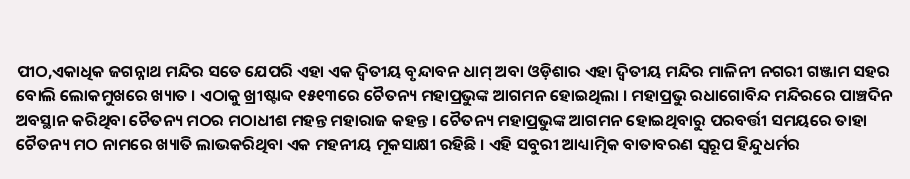ପୀଠ,ଏକାଧିକ ଜଗନ୍ନାଥ ମନ୍ଦିର ସତେ ଯେପରି ଏହା ଏକ ଦ୍ୱିତୀୟ ବୃନ୍ଦାବନ ଧାମ୍ ଅବା ଓଡ଼ିଶାର ଏହା ଦ୍ୱିତୀୟ ମନ୍ଦିର ମାଳିନୀ ନଗରୀ ଗଞ୍ଜାମ ସହର ବୋଲି ଲୋକମୁଖରେ ଖ୍ୟାତ । ଏଠାକୁ ଖ୍ରୀଷ୍ଟାବ୍ଦ ୧୫୧୩ରେ ଚୈତନ୍ୟ ମହାପ୍ରଭୁଙ୍କ ଆଗମନ ହୋଇଥିଲା । ମହାପ୍ରଭୁ ରଧାଗୋବିନ୍ଦ ମନ୍ଦିରରେ ପାଞ୍ଚଦିନ ଅବସ୍ଥାନ କରିଥିବା ଚୈତନ୍ୟ ମଠର ମଠାଧୀଶ ମହନ୍ତ ମହାରାଜ କହନ୍ତ । ଚୈତନ୍ୟ ମହାପ୍ରଭୁଙ୍କ ଆଗମନ ହୋଇଥିବାରୁ ପରବର୍ତ୍ତୀ ସମୟରେ ତାହା ଚୈତନ୍ୟ ମଠ ନାମରେ ଖ୍ୟାତି ଲାଭକରିଥିବା ଏକ ମହନୀୟ ମୂକସାକ୍ଷୀ ରହିଛି । ଏହି ସବୁରୀ ଆଧ୍ୟାତ୍ମିକ ବାତାବରଣ ସ୍ୱରୂପ ହିନ୍ଦୁଧର୍ମର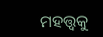ମହତ୍ତ୍ଵକୁ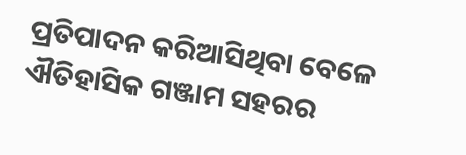ପ୍ରତିପାଦନ କରିଆସିଥିବା ବେଳେ ଐତିହାସିକ ଗଞ୍ଜାମ ସହରର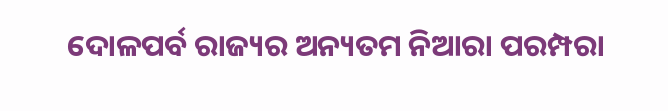ଦୋଳପର୍ବ ରାଜ୍ୟର ଅନ୍ୟତମ ନିଆରା ପରମ୍ପରା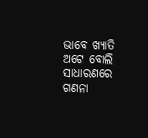ଭାବେ ଖ୍ୟାତି ଅଟେ ବୋଲି ସାଧାରଣରେ ଗଣନା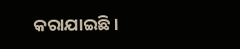କରାଯାଇଛି ।